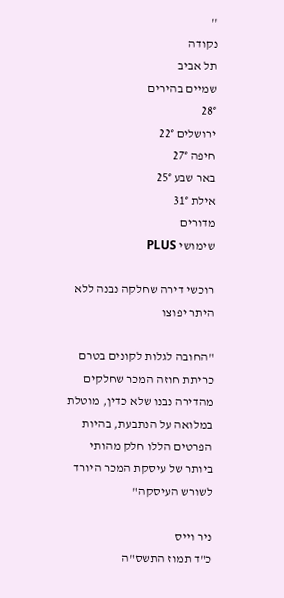''
נקודה
תל אביב
שמיים בהירים
28°
ירושלים 22°
חיפה 27°
באר שבע 25°
אילת 31°
מדורים
שימושי PLUS

רוכשי דירה שחלקה נבנה ללא היתר יפוצו

"החובה לגלות לקונים בטרם כריתת חוזה המכר שחלקים מהדירה נבנו שלא כדין, מוטלת במלואה על הנתבעת, בהיות הפרטים הללו חלק מהותי ביותר של עיסקת המכר היורד לשורש העיסקה"

ניר וייס
כ"ד תמוז התשס"ה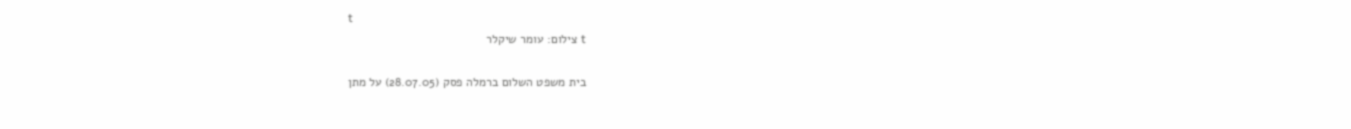t
t צילום: עומר שיקלר

בית משפט השלום ברמלה פסק (28.07.05) על מתן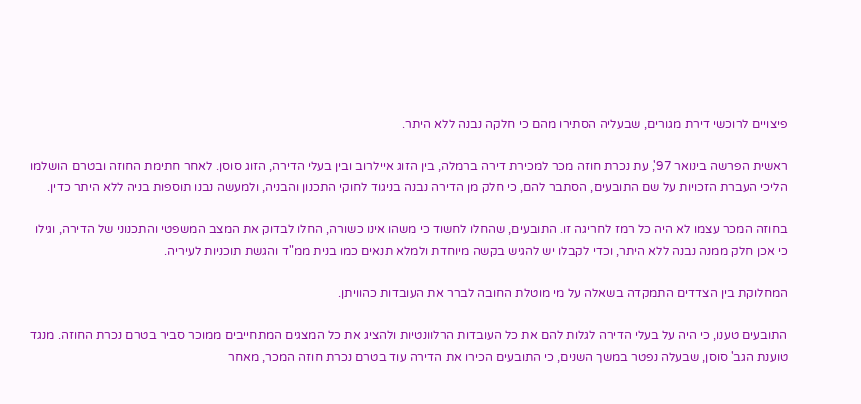פיצויים לרוכשי דירת מגורים, שבעליה הסתירו מהם כי חלקה נבנה ללא היתר.

ראשית הפרשה בינואר 97', עת נכרת חוזה מכר למכירת דירה ברמלה, בין הזוג איילרוב ובין בעלי הדירה, הזוג סוסן. לאחר חתימת החוזה ובטרם הושלמו הליכי העברת הזכויות על שם התובעים, הסתבר להם, כי חלק מן הדירה נבנה בניגוד לחוקי התכנון והבניה, ולמעשה נבנו תוספות בניה ללא היתר כדין.

בחוזה המכר עצמו לא היה כל רמז לחריגה זו. התובעים, שהחלו לחשוד כי משהו אינו כשורה, החלו לבדוק את המצב המשפטי והתכנוני של הדירה, וגילו כי אכן חלק ממנה נבנה ללא היתר, וכדי לקבלו יש להגיש בקשה מיוחדת ולמלא תנאים כמו בנית ממ"ד והגשת תוכניות לעיריה.

המחלוקת בין הצדדים התמקדה בשאלה על מי מוטלת החובה לברר את העובדות כהוויתן.

התובעים טענו, כי היה על בעלי הדירה לגלות להם את כל העובדות הרלוונטיות ולהציג את כל המצגים המתחייבים ממוכר סביר בטרם נכרת החוזה. מנגד טוענת הגב' סוסן, שבעלה נפטר במשך השנים, כי התובעים הכירו את הדירה עוד בטרם נכרת חוזה המכר, מאחר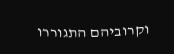וקרוביהם התגוררו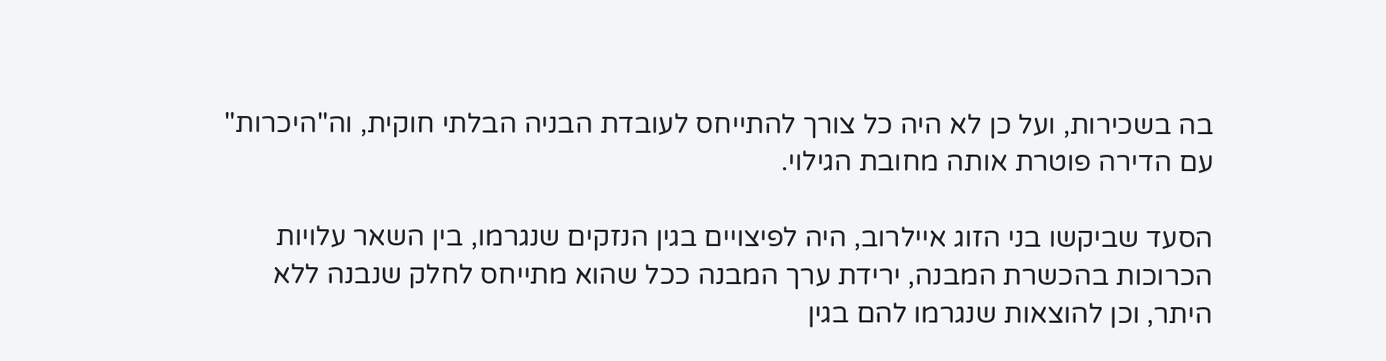בה בשכירות, ועל כן לא היה כל צורך להתייחס לעובדת הבניה הבלתי חוקית, וה"היכרות" עם הדירה פוטרת אותה מחובת הגילוי.

הסעד שביקשו בני הזוג איילרוב, היה לפיצויים בגין הנזקים שנגרמו, בין השאר עלויות הכרוכות בהכשרת המבנה, ירידת ערך המבנה ככל שהוא מתייחס לחלק שנבנה ללא היתר, וכן להוצאות שנגרמו להם בגין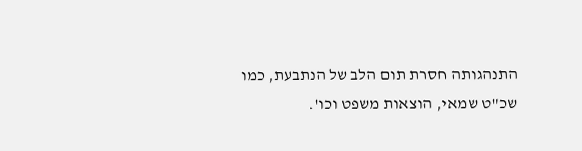התנהגותה חסרת תום הלב של הנתבעת, כמו שכ"ט שמאי, הוצאות משפט וכו'.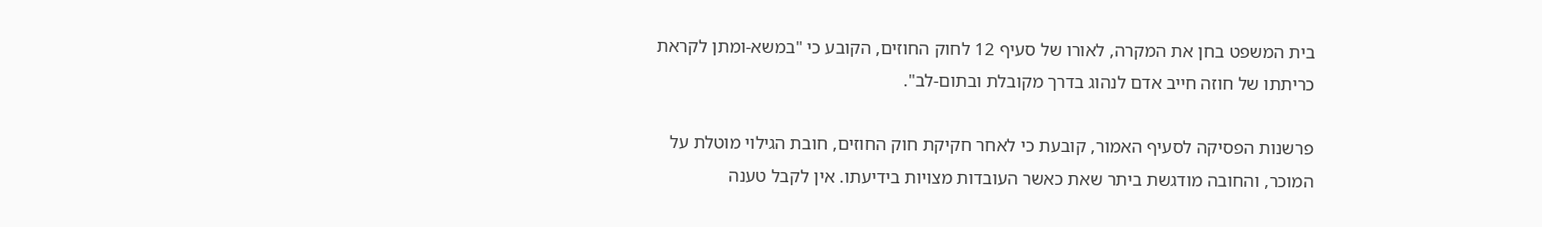בית המשפט בחן את המקרה, לאורו של סעיף 12 לחוק החוזים, הקובע כי "במשא-ומתן לקראת כריתתו של חוזה חייב אדם לנהוג בדרך מקובלת ובתום-לב".

פרשנות הפסיקה לסעיף האמור, קובעת כי לאחר חקיקת חוק החוזים, חובת הגילוי מוטלת על המוכר, והחובה מודגשת ביתר שאת כאשר העובדות מצויות בידיעתו. אין לקבל טענה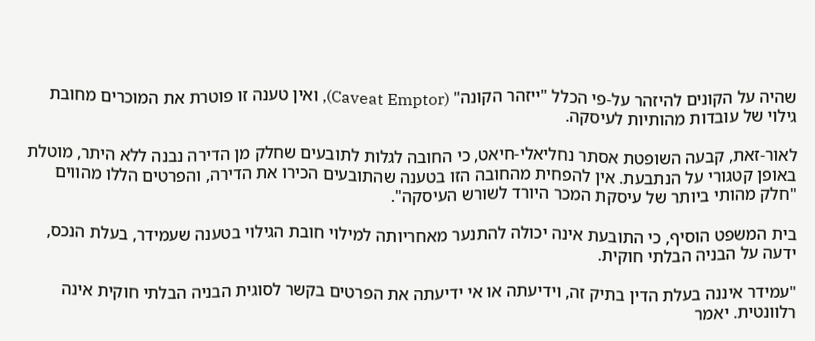שהיה על הקונים להיזהר על-פי הכלל "ייזהר הקונה" (Caveat Emptor), ואין טענה זו פוטרת את המוכרים מחובת גילוי של עובדות מהותיות לעיסקה.

לאור-זאת, קבעה השופטת אסתר נחליאלי-חיאט, כי החובה לגלות לתובעים שחלק מן הדירה נבנה ללא היתר, מוטלת באופן קטגורי על הנתבעת. אין להפחית מהחובה הזו בטענה שהתובעים הכירו את הדירה, והפרטים הללו מהווים "חלק מהותי ביותר של עיסקת המכר היורד לשורש העיסקה".

בית המשפט הוסיף, כי התובעת אינה יכולה להתנער מאחריותה למילוי חובת הגילוי בטענה שעמידר, בעלת הנכס, ידעה על הבניה הבלתי חוקית.

"עמידר איננה בעלת הדין בתיק זה, וידיעתה או אי ידיעתה את הפרטים בקשר לסוגית הבניה הבלתי חוקית אינה רלוונטית. יאמר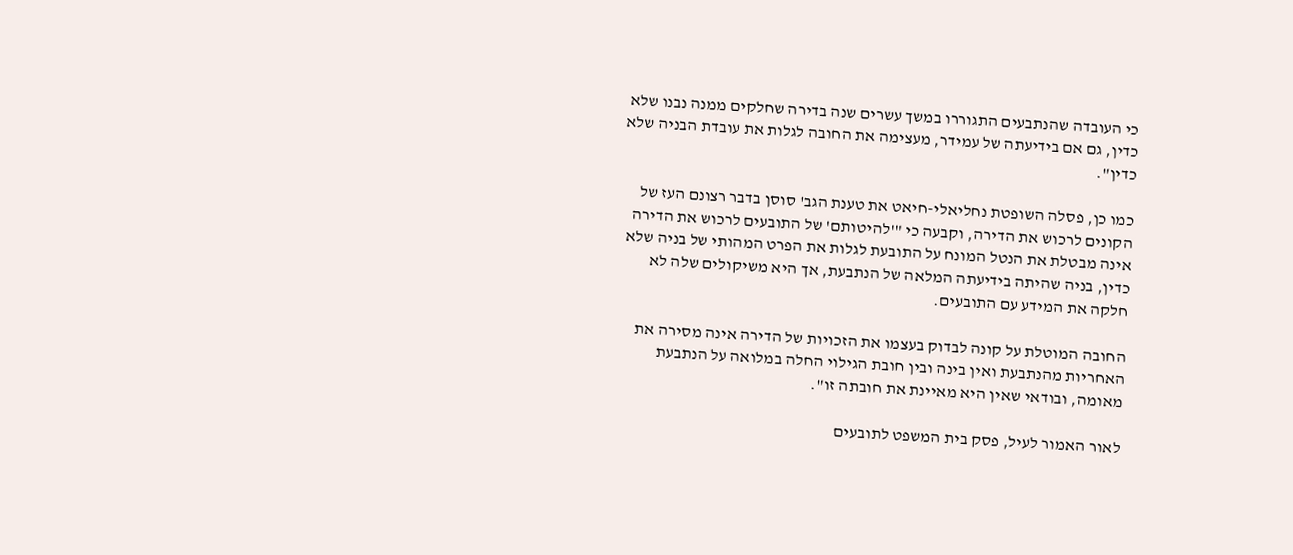כי העובדה שהנתבעים התגוררו במשך עשרים שנה בדירה שחלקים ממנה נבנו שלא כדין, גם אם בידיעתה של עמידר, מעצימה את החובה לגלות את עובדת הבניה שלא כדין".

כמו כן, פסלה השופטת נחליאלי-חיאט את טענת הגב' סוסן בדבר רצונם העז של הקונים לרכוש את הדירה, וקבעה כי "'להיטותם' של התובעים לרכוש את הדירה אינה מבטלת את הנטל המונח על התובעת לגלות את הפרט המהותי של בניה שלא כדין, בניה שהיתה בידיעתה המלאה של הנתבעת, אך היא משיקולים שלה לא חלקה את המידע עם התובעים.

החובה המוטלת על קונה לבדוק בעצמו את הזכויות של הדירה אינה מסירה את האחריות מהנתבעת ואין בינה ובין חובת הגילוי החלה במלואה על הנתבעת מאומה, ובודאי שאין היא מאיינת את חובתה זו".

לאור האמור לעיל, פסק בית המשפט לתובעים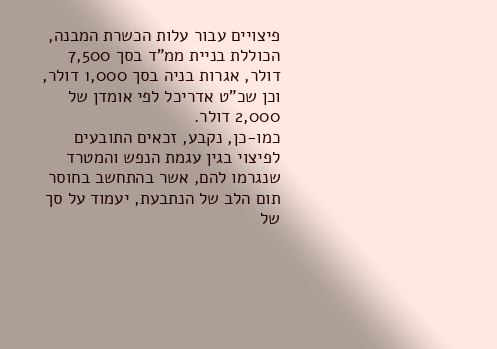פיצויים עבור עלות הכשרת המבנה, הכוללת בניית ממ"ד בסך 7,500 דולר, אגרות בניה בסך 1,000 דולר, וכן שכ"ט אדריכל לפי אומדן של 2,000 דולר.
כמו-כן, נקבע, זכאים התובעים לפיצוי בגין עגמת הנפש והמטרד שנגרמו להם, אשר בהתחשב בחוסר תום הלב של הנתבעת, יעמוד על סך של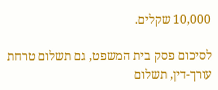10,000 שקלים.

לסיכום פסק בית המשפט, גם תשלום טרחת עורך-דין, תשלום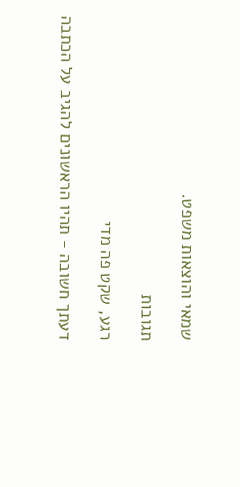שמאי והוצאות משפט.

תגובות

רגע, שקט פה מדי

דעתך חשובה - תהיו הראשונים להגיב על הכתבה